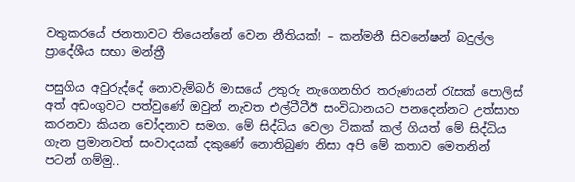වතුකරයේ ජනතාවට තියෙන්නේ වෙන නීතියක්! – කන්මනී සිවනේෂන් බදුල්ල ප්‍රාදේශීය සභා මන්ත්‍රී

පසුගිය අවුරුද්දේ නොවැම්බර් මාසයේ උතුරු නැගෙනහිර තරුණයන් රැසක් පොලිස් අත් අඩංගුවට පත්වුණේ ඔවුන් නැවත එල්ටීටීඊ සංවිධානයට පනදෙන්නට උත්සාහ කරනවා කියන චෝදනාව සමග. මේ සිද්ධිය වෙලා ටිකක් කල් ගියත් මේ සිද්ධිය ගැන ප්‍රමානවත් සංවාදයක් දකුණේ නොතිබුණ නිසා අපි මේ කතාව මෙතනින් පටන් ගම්මු..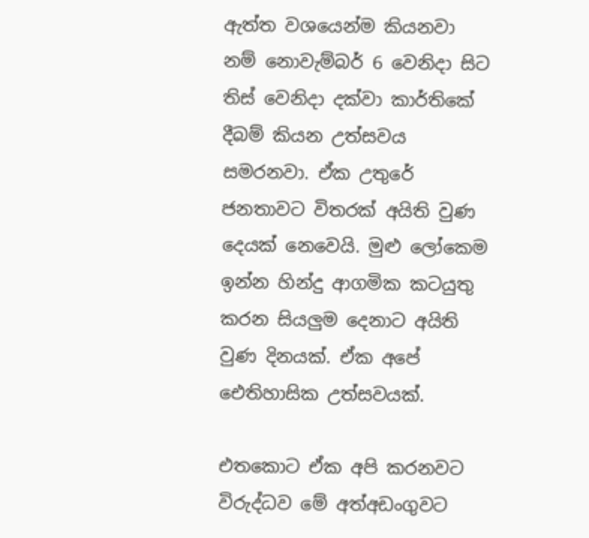ඇත්ත වශයෙන්ම කියනවා නම් නොවැම්බර් 6 වෙනිදා සිට තිස් වෙනිදා දක්වා කාර්තිකේ දීබම් කියන උත්සවය සමරනවා. ඒක උතුරේ ජනතාවට විතරක් අයිති වුණ දෙයක් නෙවෙයි. මුළු ලෝකෙම ඉන්න හින්දු ආගමික කටයුතු කරන සියලුම දෙනාට අයිති වුණ දිනයක්. ඒක අපේ ඓතිහාසික උත්සවයක්.

එතකොට ඒක අපි කරනවට විරුද්ධව මේ අත්අඩංගුවට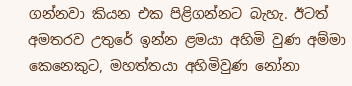ගන්නවා කියන එක පිළිගන්නට බැහැ. ඊටත් අමතරව උතුරේ ඉන්න ළමයා අහිමි වුණ අම්මා කෙනෙකුට, මහත්තයා අහිමිවුණ නෝනා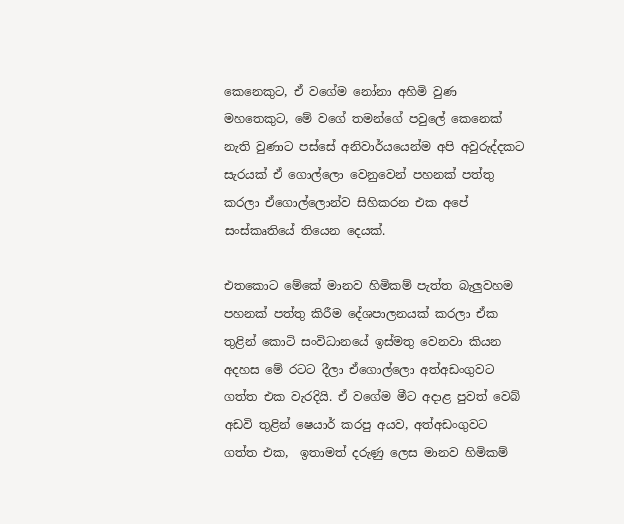කෙනෙකුට, ඒ වගේම නෝනා අහිමි වුණ මහතෙකුට, මේ වගේ තමන්ගේ පවුලේ කෙනෙක් නැති වුණාට පස්සේ අනිවාර්යයෙන්ම අපි අවුරුද්දකට සැරයක් ඒ ගොල්ලො වෙනුවෙන් පහනක් පත්තු කරලා ඒගොල්ලොන්ව සිහිකරන එක අපේ සංස්කෘතියේ තියෙන දෙයක්.

එතකොට මේකේ මානව හිමිකම් පැත්ත බැලුවහම පහනක් පත්තු කිරීම දේශපාලනයක් කරලා ඒක තුළින් කොටි සංවිධානයේ ඉස්මතු වෙනවා කියන අදහස මේ රටට දීලා ඒගොල්ලො අත්අඩංගුවට ගත්ත එක වැරදියි. ඒ වගේම මීට අදාළ පුවත් වෙබ් අඩවි තුළින් ෂෙයාර් කරපු අයව, අත්අඩංගුවට ගත්ත එක,  ඉතාමත් දරුණු ලෙස මානව හිමිකම්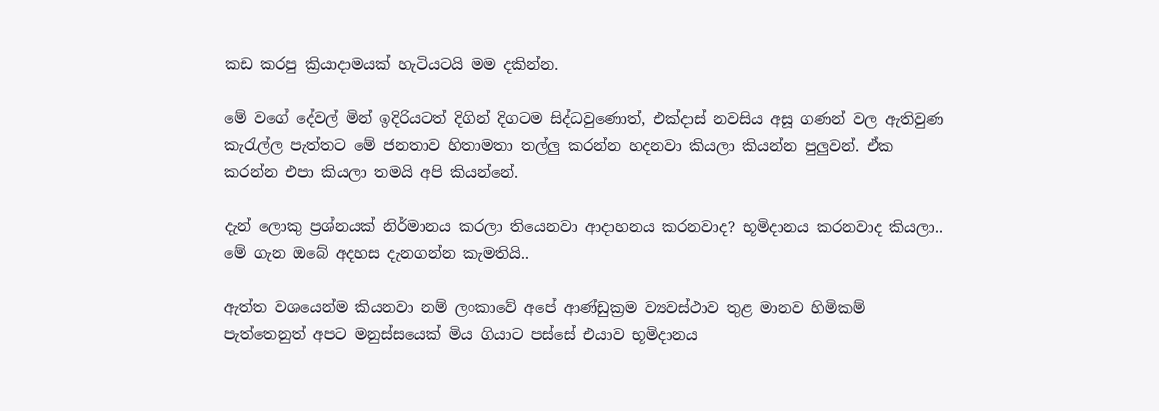කඩ කරපු ක්‍රියාදාමයක් හැටියටයි මම දකින්න.

මේ වගේ දේවල් මින් ඉදිරියටත් දිගින් දිගටම සිද්ධවුණොත්, එක්දාස් නවසිය අසූ ගණන් වල ඇතිවුණ කැරැල්ල පැත්තට මේ ජනතාව හිතාමතා තල්ලු කරන්න හදනවා කියලා කියන්න පුලුවන්. ඒක කරන්න එපා කියලා තමයි අපි කියන්නේ.

දැන් ලොකු ප්‍රශ්නයක් නිර්මානය කරලා තියෙනවා ආදාහනය කරනවාද? භූමිදානය කරනවාද කියලා.. මේ ගැන ඔබේ අදහස දැනගන්න කැමතියි..

ඇත්ත වශයෙන්ම කියනවා නම් ලංකාවේ අපේ ආණ්ඩුක්‍රම ව්‍යවස්ථාව තුළ මානව හිමිකම් පැත්තෙනුත් අපට මනුස්සයෙක් මිය ගියාට පස්සේ එයාව භූමිදානය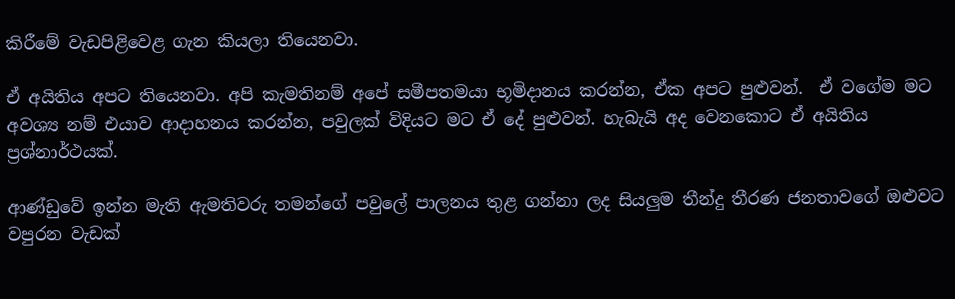කිරීමේ වැඩපිළිවෙළ ගැන කියලා තියෙනවා.

ඒ අයිතිය අපට තියෙනවා. අපි කැමතිනම් අපේ සමීපතමයා භූමිදානය කරන්න, ඒක අපට පුළුවන්.  ඒ වගේම මට අවශ්‍ය නම් එයාව ආදාහනය කරන්න, පවුලක් විදියට මට ඒ දේ පුළුවන්. හැබැයි අද වෙනකොට ඒ අයිතිය ප්‍රශ්නාර්ථයක්.

ආණ්ඩුවේ ඉන්න මැති ඇමතිවරු තමන්ගේ පවුලේ පාලනය තුළ ගන්නා ලද සියලුම තීන්දු තීරණ ජනතාවගේ ඔළුවට වපුරන වැඩක්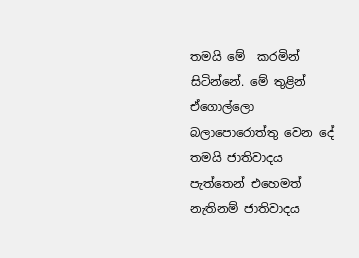තමයි මේ  කරමින් සිටින්නේ. මේ තුළින් ඒගොල්ලො බලාපොරොත්තු වෙන දේ තමයි ජාතිවාදය පැත්තෙන් එහෙමත් නැතිනම් ජාතිවාදය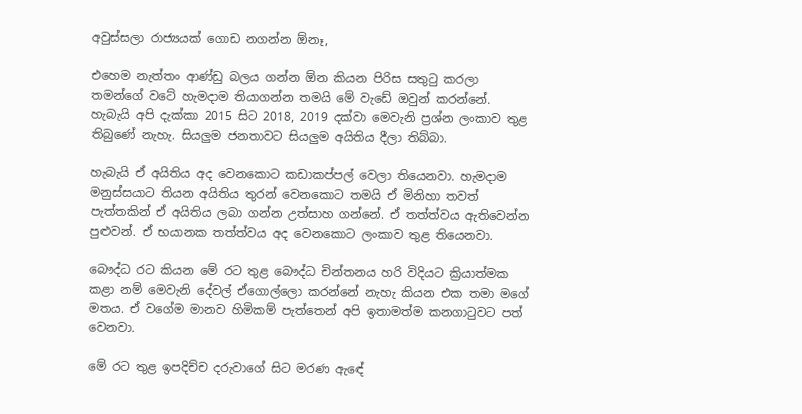අවුස්සලා රාජ්‍යයක් ගොඩ නගන්න ඕනෑ,

එහෙම නැත්තං ආණ්ඩු බලය ගන්න ඕන කියන පිරිස සතුටු කරලා තමන්ගේ වටේ හැමදාම තියාගන්න තමයි මේ වැඩේ ඔවුන් කරන්නේ. හැබැයි අපි දැක්කා 2015 සිට 2018, 2019 දක්වා මෙවැනි ප්‍රශ්න ලංකාව තුළ තිබුණේ නැහැ. සියලුම ජනතාවට සියලුම අයිතිය දීලා තිබ්බා.

හැබැයි ඒ අයිතිය අද වෙනකොට කඩාකප්පල් වෙලා තියෙනවා. හැමදාම මනුස්සයාට තියන අයිතිය තුරන් වෙනකොට තමයි ඒ මිනිහා තවත් පැත්තකින් ඒ අයිතිය ලබා ගන්න උත්සාහ ගන්නේ. ඒ තත්ත්වය ඇතිවෙන්න පුළුවන්. ඒ භයානක තත්ත්වය අද වෙනකොට ලංකාව තුළ තියෙනවා.

බෞද්ධ රට කියන මේ රට තුළ බෞද්ධ චින්තනය හරි විදියට ක්‍රියාත්මක කළා නම් මෙවැනි දේවල් ඒගොල්ලො කරන්නේ නැහැ කියන එක තමා මගේ මතය. ඒ වගේම මානව හිමිකම් පැත්තෙන් අපි ඉතාමත්ම කනගාටුවට පත් වෙනවා.

මේ රට තුළ ඉපදිච්ච දරුවාගේ සිට මරණ ඇඳේ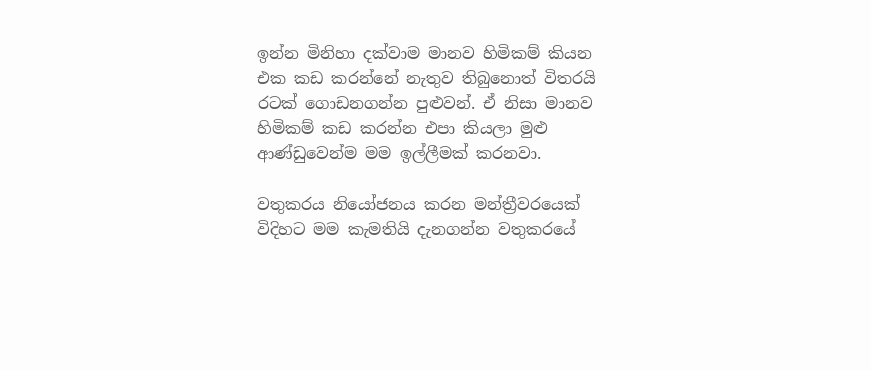ඉන්න මිනිහා දක්වාම මානව හිමිකම් කියන එක කඩ කරන්නේ නැතුව තිබුනොත් විතරයි රටක් ගොඩනගන්න පුළුවන්. ඒ නිසා මානව හිමිකම් කඩ කරන්න එපා කියලා මුළු ආණ්ඩුවෙන්ම මම ඉල්ලීමක් කරනවා.

වතුකරය නියෝජනය කරන මන්ත්‍රීවරයෙක් විදිහට මම කැමතියි දැනගන්න වතුකරයේ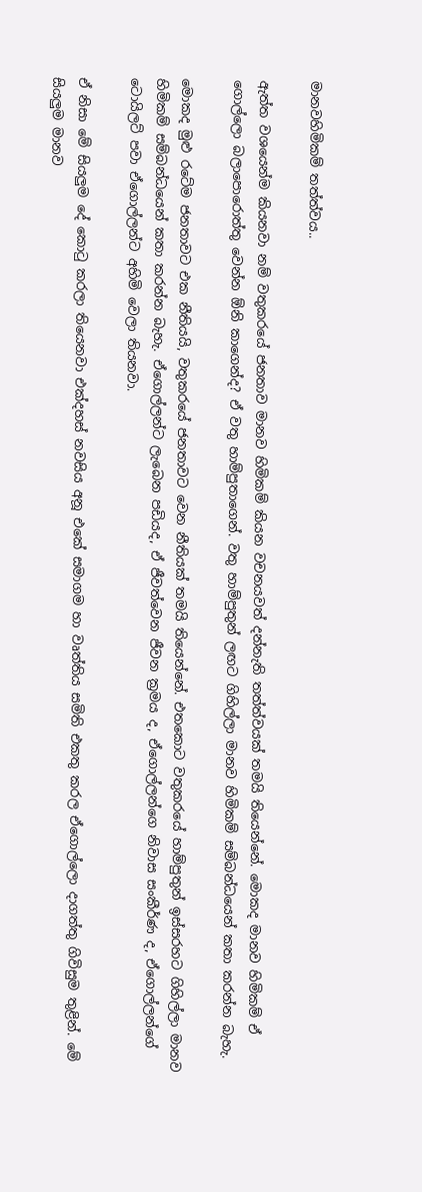මානවහිමිකම් තත්ත්වය..

ඇත්ත වශයෙන්ම කියනවා නම් වතුකරයේ ජනතාව මානව හිමිකම් කියන වචනයවත් දන්නැති තත්ත්වයක් තමයි තියෙන්නේ. මොකද මානව හිමිකම් ඒ ගොල්ලො බලාපොරොත්තු වෙන්න ඕනි කාගෙන්ද? ඒ වතු හාම්පුතාගෙන්. වතු හාම්පුතුන් ලඟට ගිහිල්ලා මානව හිමිකම් සම්බන්ධයෙන් කතා කරන්න බැහැ.

මොකද මුළු රටේම ජනතාවට එක නීතියයි, වතුකරයේ ජනතාවට වෙන නීතියක් තමයි තියෙන්නේ. එතකොට වතුකරයේ හාම්පුතුන් ඉස්සරහට ගිහිල්ලා මානව හිමිකම් සම්බන්ධයෙන් කතා කරන්න බැහැ. ඒගොල්ලන්ට ලැබෙන පඩියද, ඒ ජීවත්වෙන ජීවන ක්‍රමය ද, ඒගොල්ලන්ගෙ නිවාස සංකීර්ණ ද, ඒගොල්ලන්ගේ ටොයිලට් පවා ඒගොල්ලන්ට අහිමි වෙලා තියනවා.

ඒ නිසා මේ සියලුම දේ කොටු කරලා තියෙනවා එක්දහස් නවසිය අනූ එකේ සමාගම හා වෘත්තිය සමිති එකතු කරල ඒගොල්ලො දාගත්තු ගිවිසුම තුළින්. මේ සියලුම මානව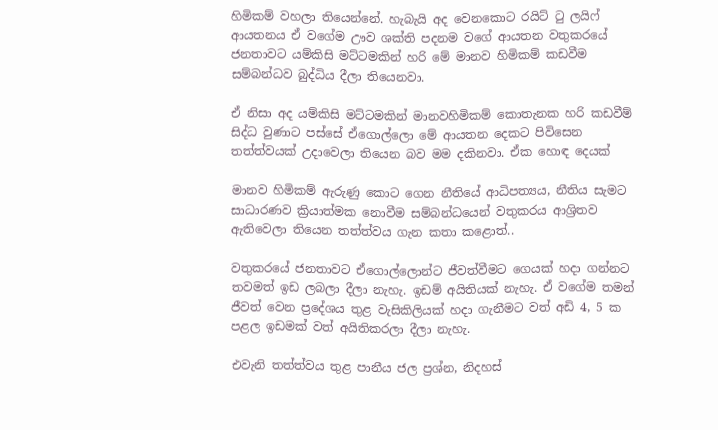හිමිකම් වහලා තියෙන්නේ. හැබැයි අද වෙනකොට රයිට් ටු ලයිෆ් ආයතනය ඒ වගේම ඌව ශක්ති පදනම වගේ ආයතන වතුකරයේ ජනතාවට යම්කිසි මට්ටමකින් හරි මේ මානව හිමිකම් කඩවීම සම්බන්ධව බුද්ධිය දීලා තියෙනවා.

ඒ නිසා අද යම්කිසි මට්ටමකින් මානවහිමිකම් කොතැනක හරි කඩවීම් සිද්ධ වුණාට පස්සේ ඒගොල්ලො මේ ආයතන දෙකට පිවිසෙන තත්ත්වයක් උදාවෙලා තියෙන බව මම දකිනවා. ඒක හොඳ දෙයක්

මානව හිමිකම් ඇරුණු කොට ගෙන නීතියේ ආධිපත්‍යය, නීතිය සැමට සාධාරණව ක්‍රියාත්මක නොවීම සම්බන්ධයෙන් වතුකරය ආශ්‍රිතව ඇතිවෙලා තියෙන තත්ත්වය ගැන කතා කළොත්..

වතුකරයේ ජනතාවට ඒගොල්ලොන්ට ජීවත්වීමට ගෙයක් හදා ගන්නට තවමත් ඉඩ ලබලා දීලා නැහැ. ඉඩම් අයිතියක් නැහැ. ඒ වගේම තමන් ජීවත් වෙන ප්‍රදේශය තුළ වැසිකිලියක් හදා ගැනීමට වත් අඩි 4, 5 ක පළල ඉඩමක් වත් අයිතිකරලා දීලා නැහැ.

එවැනි තත්ත්වය තුළ පානීය ජල ප්‍රශ්න, නිදහස්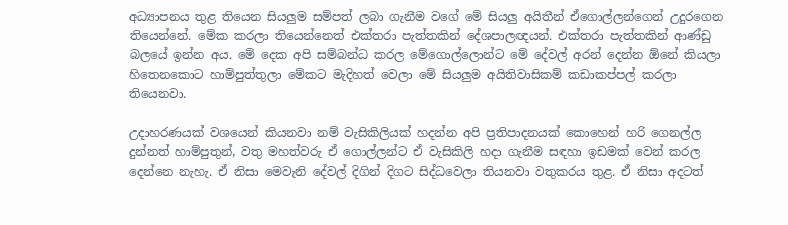අධ්‍යාපනය තුළ තියෙන සියලුම සම්පත් ලබා ගැනීම වගේ මේ සියලු අයිතීන් ඒගොල්ලන්ගෙන් උදුරගෙන තියෙන්නේ. මේක කරලා තියෙන්නෙත් එක්තරා පැත්තකින් දේශපාලඥයන්. එක්තරා පැත්තකින් ආණ්ඩු බලයේ ඉන්න අය. මේ දෙක අපි සම්බන්ධ කරල මේගොල්ලොන්ට මේ දේවල් අරන් දෙන්න ඕනේ කියලා හිතෙනකොට හාම්පුත්තුලා මේකට මැදිහත් වෙලා මේ සියලුම අයිතිවාසිකම් කඩාකප්පල් කරලා තියෙනවා.

උදාහරණයක් වශයෙන් කියනවා නම් වැසිකිලියක් හදන්න අපි ප්‍රතිපාදනයක් කොහෙන් හරි ගෙනල්ල දුන්නත් හාම්පුතුන්, වතු මහත්වරු ඒ ගොල්ලන්ට ඒ වැසිකිලි හදා ගැනීම සඳහා ඉඩමක් වෙන් කරල දෙන්නෙ නැහැ. ඒ නිසා මෙවැනි දේවල් දිගින් දිගට සිද්ධවෙලා තියනවා වතුකරය තුළ. ඒ නිසා අදටත්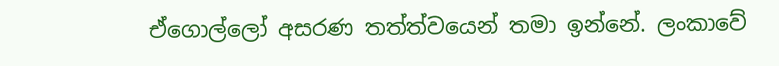ඒගොල්ලෝ අසරණ තත්ත්වයෙන් තමා ඉන්නේ. ලංකාවේ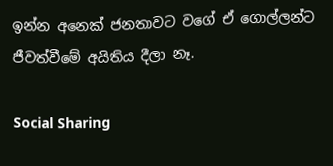ඉන්න අනෙක් ජනතාවට වගේ ඒ ගොල්ලන්ට ජීවත්වීමේ අයිතිය දීලා නෑ.

Social Sharing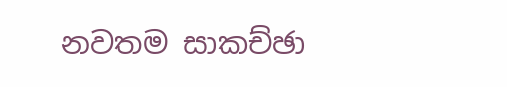නවතම සාකච්ඡා